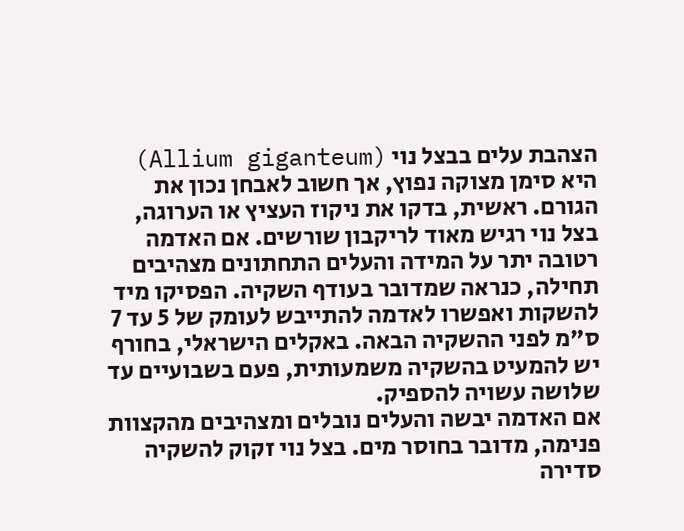הצהבת עלים בבצל נוי (Allium giganteum) היא סימן מצוקה נפוץ, אך חשוב לאבחן נכון את הגורם. ראשית, בדקו את ניקוז העציץ או הערוגה, בצל נוי רגיש מאוד לריקבון שורשים. אם האדמה רטובה יתר על המידה והעלים התחתונים מצהיבים תחילה, כנראה שמדובר בעודף השקיה. הפסיקו מיד להשקות ואפשרו לאדמה להתייבש לעומק של 5 עד 7 ס"מ לפני ההשקיה הבאה. באקלים הישראלי, בחורף יש להמעיט בהשקיה משמעותית, פעם בשבועיים עד שלושה עשויה להספיק.
אם האדמה יבשה והעלים נובלים ומצהיבים מהקצוות פנימה, מדובר בחוסר מים. בצל נוי זקוק להשקיה סדירה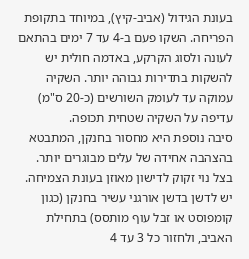בעונת הגידול (אביב-קיץ), במיוחד בתקופת הפריחה. השקו פעם ב-4 עד 7 ימים בהתאם לעונה ולסוג הקרקע, באדמה חולית יש להשקות בתדירות גבוהה יותר. השקיה עמוקה עד לעומק השורשים (כ-20 ס"מ) עדיפה על השקיה שטחית תכופה.
סיבה נוספת היא מחסור בחנקן, המתבטא בהצהבה אחידה של עלים מבוגרים יותר. בצל נוי זקוק לדישון מאוזן בעונת הצמיחה. יש לדשן בדשן אורגני עשיר בחנקן (כגון קומפוסט או זבל עוף מותסס) בתחילת האביב, ולחזור כל 3 עד 4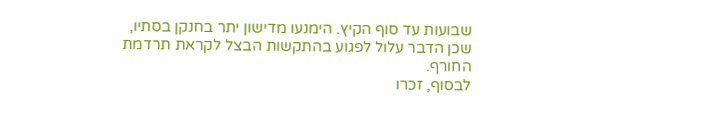שבועות עד סוף הקיץ. הימנעו מדישון יתר בחנקן בסתיו, שכן הדבר עלול לפגוע בהתקשות הבצל לקראת תרדמת החורף.
לבסוף, זכרו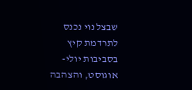שבצל נוי נכנס לתרדמת קיץ בסביבות יולי-אוגוסט, והצהבה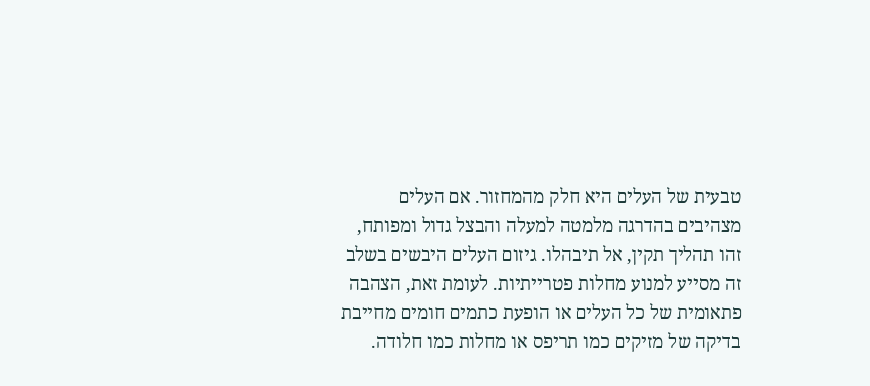טבעית של העלים היא חלק מהמחזור. אם העלים מצהיבים בהדרגה מלמטה למעלה והבצל גדול ומפותח, זהו תהליך תקין, אל תיבהלו. גיזום העלים היבשים בשלב זה מסייע למנוע מחלות פטרייתיות. לעומת זאת, הצהבה פתאומית של כל העלים או הופעת כתמים חומים מחייבת בדיקה של מזיקים כמו תריפס או מחלות כמו חלודה.